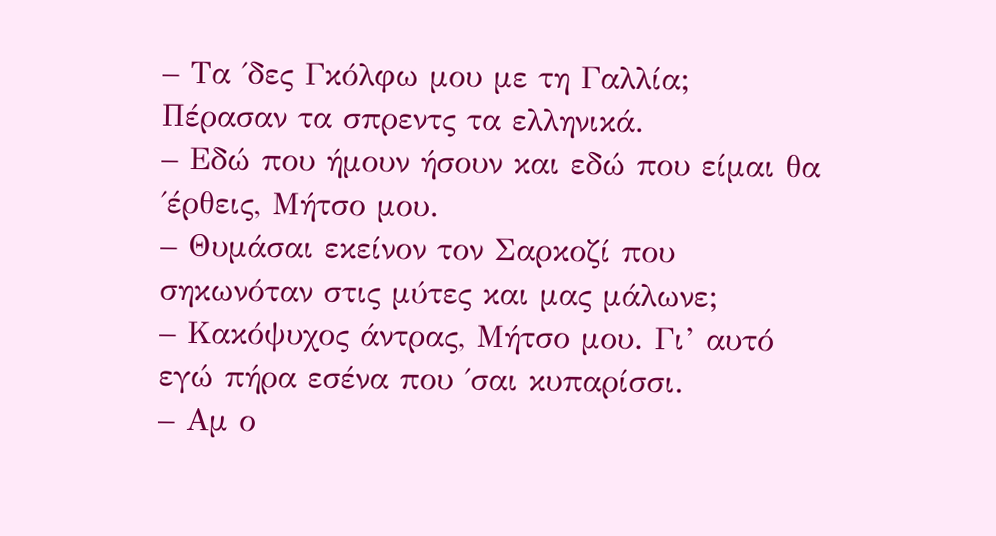– Τα ΄δες Γκόλφω μου με τη Γαλλία; Πέρασαν τα σπρεντς τα ελληνικά.
– Εδώ που ήμουν ήσουν και εδώ που είμαι θα ΄έρθεις, Μήτσο μου.
– Θυμάσαι εκείνον τον Σαρκοζί που σηκωνόταν στις μύτες και μας μάλωνε;
– Κακόψυχος άντρας, Μήτσο μου. Γι’ αυτό εγώ πήρα εσένα που ΄σαι κυπαρίσσι.
– Αμ ο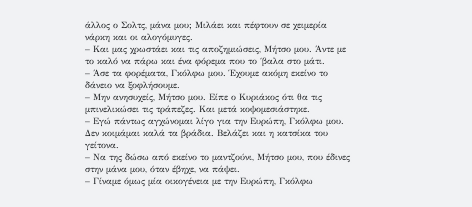άλλος ο Σολτς, μάνα μου; Μιλάει και πέφτουν σε χειμερία νάρκη και οι αλογόμυγες.
– Και μας χρωστάει και τις αποζημιώσεις, Μήτσο μου. Άντε με το καλό να πάρω και ένα φόρεμα που το ΄βαλα στο μάτι.
– Άσε τα φορέματα, Γκόλφω μου. Έχουμε ακόμη εκείνο το δάνειο να ξοφλήσουμε.
– Μην ανησυχείς, Μήτσο μου. Είπε ο Κυριάκος ότι θα τις μπινελικώσει τις τράπεζες. Και μετά κοψομεσιάστηκε.
– Εγώ πάντως αγχώνομαι λίγο για την Ευρώπη, Γκόλφω μου. Δεν κοιμάμαι καλά τα βράδια. Βελάζει και η κατσίκα του γείτονα.
– Να της δώσω από εκείνο το μαντζούνι, Μήτσο μου, που έδινες στην μάνα μου, όταν έβηχε, να πάψει.
– Γίναμε όμως μία οικογένεια με την Ευρώπη, Γκόλφω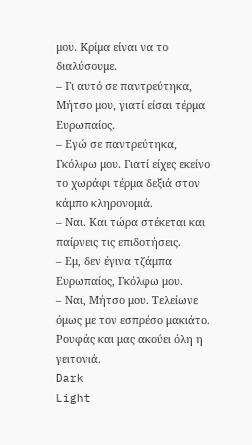μου. Κρίμα είναι να το διαλύσουμε.
– Γι αυτό σε παντρεύτηκα, Μήτσο μου, γιατί είσαι τέρμα Ευρωπαίος.
– Εγώ σε παντρεύτηκα, Γκόλφω μου. Γιατί είχες εκείνο το χωράφι τέρμα δεξιά στον κάμπο κληρονομιά.
– Ναι. Και τώρα στέκεται και παίρνεις τις επιδοτήσεις.
– Εμ, δεν έγινα τζάμπα Eυρωπαίος, Γκόλφω μου.
– Ναι, Μήτσο μου. Τελείωνε όμως με τον εσπρέσο μακιάτο. Ρουφάς και μας ακούει όλη η γειτονιά.
Dark
Light